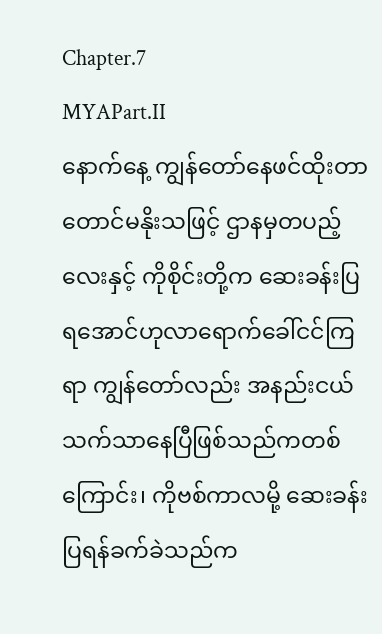Chapter.7
MYAPart.II
နောက်နေ့ ကျွန်တော်နေဖင်ထိုးတာတောင်မနိုးသဖြင့် ဌာနမှတပည့်လေးနှင့် ကိုစိုင်းတို့က ဆေးခန်းပြရအောင်ဟုလာရောက်ခေါ်ငင်ကြရာ ကျွန်တော်လည်း အနည်းငယ်သက်သာနေပြီဖြစ်သည်ကတစ်ကြောင်း၊ ကိုဗစ်ကာလမို့ ဆေးခန်းပြရန်ခက်ခဲသည်က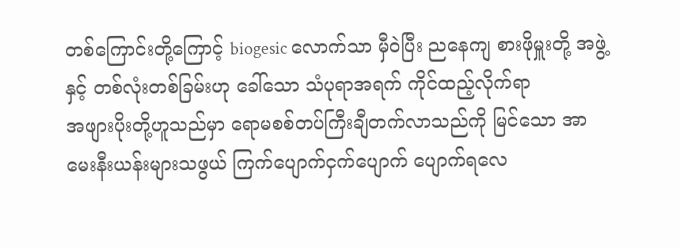တစ်ကြောင်းတို့ကြောင့် biogesic လောက်သာ မှီဝဲပြီး ညနေကျ စားဖိုမှူးတို့ အဖွဲ့နှင့် တစ်လုံးတစ်ခြမ်းဟု ခေါ်သော သံပုရာအရက် ကိုင်ထည့်လိုက်ရာ
အဖျားပိုးတို့ဟူသည်မှာ ရောမစစ်တပ်ကြီးချီတက်လာသည်ကို မြင်သော အာမေးနီးယန်းများသဖွယ် ကြက်ပျောက်ငှက်ပျောက် ပျောက်ရလေ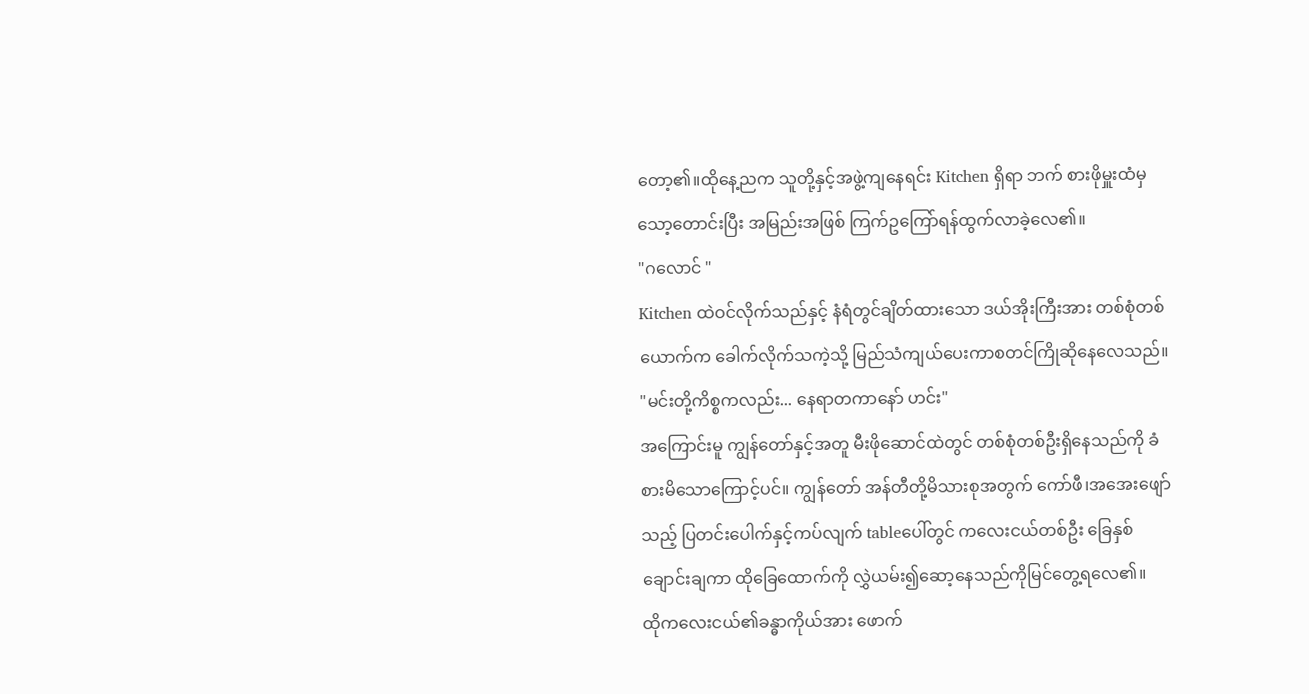တော့၏။ထိုနေ့ညက သူတို့နှင့်အဖွဲ့ကျနေရင်း Kitchen ရှိရာ ဘက် စားဖိုမှူးထံမှ သော့တောင်းပြီး အမြည်းအဖြစ် ကြက်ဥကြော်ရန်ထွက်လာခဲ့လေ၏။
"ဂလောင် "
Kitchen ထဲဝင်လိုက်သည်နှင့် နံရံတွင်ချိတ်ထားသော ဒယ်အိုးကြီးအား တစ်စုံတစ်ယောက်က ခေါက်လိုက်သကဲ့သို့ မြည်သံကျယ်ပေးကာစတင်ကြိုဆိုနေလေသည်။
"မင်းတို့ကိစ္စကလည်း... နေရာတကာနော် ဟင်း"
အကြောင်းမူ ကျွန်တော်နှင့်အတူ မီးဖိုဆောင်ထဲတွင် တစ်စုံတစ်ဦးရှိနေသည်ကို ခံစားမိသောကြောင့်ပင်။ ကျွန်တော် အန်တီတို့မိသားစုအတွက် ကော်ဖီ၊အအေးဖျော်သည့် ပြတင်းပေါက်နှင့်ကပ်လျက် tableပေါ်တွင် ကလေးငယ်တစ်ဦး ခြေနှစ်ချောင်းချကာ ထိုခြေထောက်ကို လွှဲယမ်း၍ဆော့နေသည်ကိုမြင်တွေ့ရလေ၏။
ထိုကလေးငယ်၏ခန္ဓာကိုယ်အား ဖောက်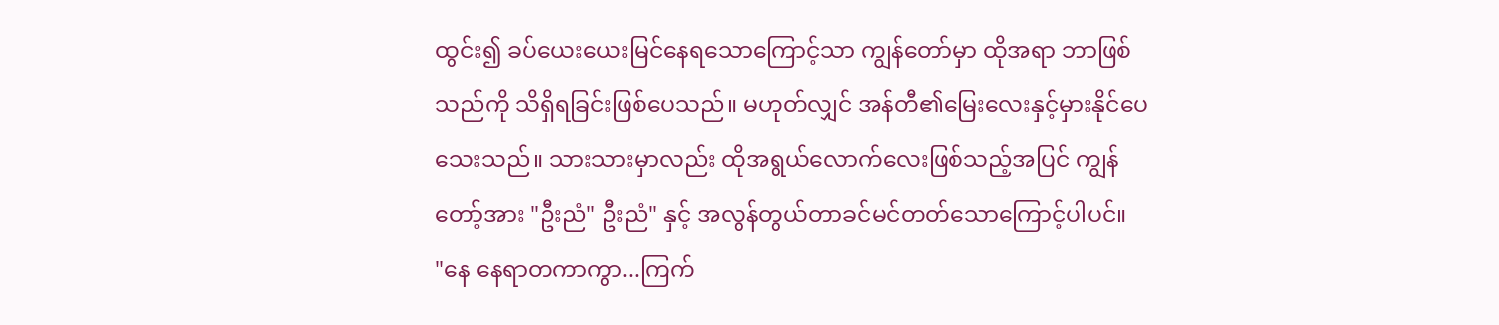ထွင်း၍ ခပ်ယေးယေးမြင်နေရသောကြောင့်သာ ကျွန်တော်မှာ ထိုအရာ ဘာဖြစ်သည်ကို သိရှိရခြင်းဖြစ်ပေသည်။ မဟုတ်လျှင် အန်တီ၏မြေးလေးနှင့်မှားနိုင်ပေသေးသည်။ သားသားမှာလည်း ထိုအရွယ်လောက်လေးဖြစ်သည့်အပြင် ကျွန်တော့်အား "ဦးညံ" ဦးညံ" နှင့် အလွန်တွယ်တာခင်မင်တတ်သောကြောင့်ပါပင်။
"နေ နေရာတကာကွာ...ကြက်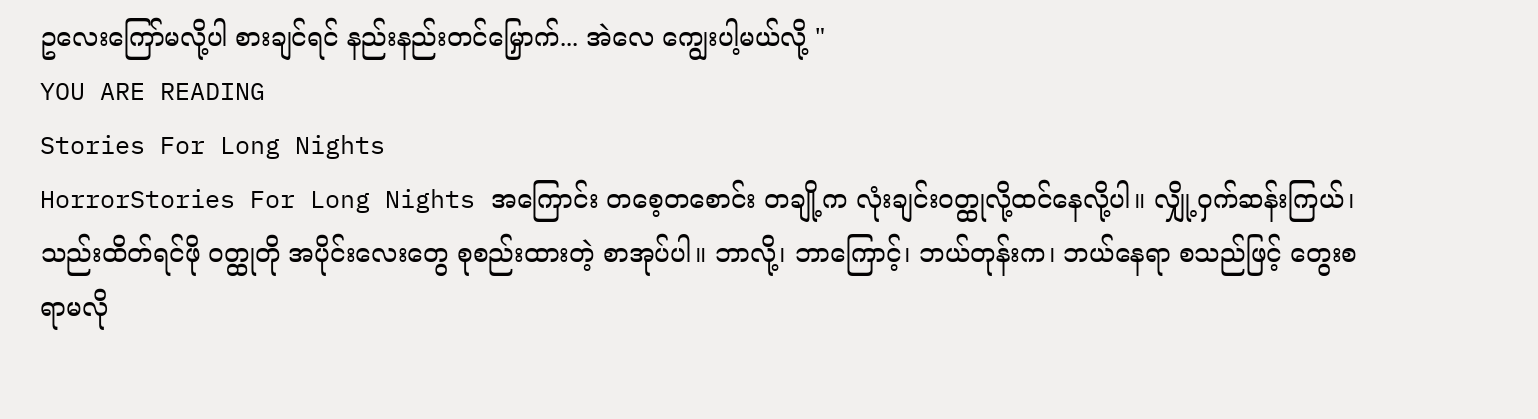ဥလေးကြော်မလို့ပါ စားချင်ရင် နည်းနည်းတင်မြှောက်... အဲလေ ကျွေးပါ့မယ်လို့ "
YOU ARE READING
Stories For Long Nights
HorrorStories For Long Nights အကြောင်း တစေ့တစောင်း တချို့က လုံးချင်းဝတ္ထုလို့ထင်နေလို့ပါ။ လျှို့ဝှက်ဆန်းကြယ်၊ သည်းထိတ်ရင်ဖို ဝတ္ထုတို အပိုင်းလေးတွေ စုစည်းထားတဲ့ စာအုပ်ပါ။ ဘာလို့၊ ဘာကြောင့်၊ ဘယ်တုန်းက၊ ဘယ်နေရာ စသည်ဖြင့် တွေးစရာမလို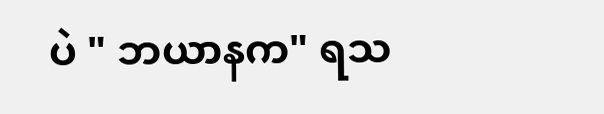ပဲ " ဘယာနက" ရသ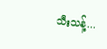သီးသန့်...